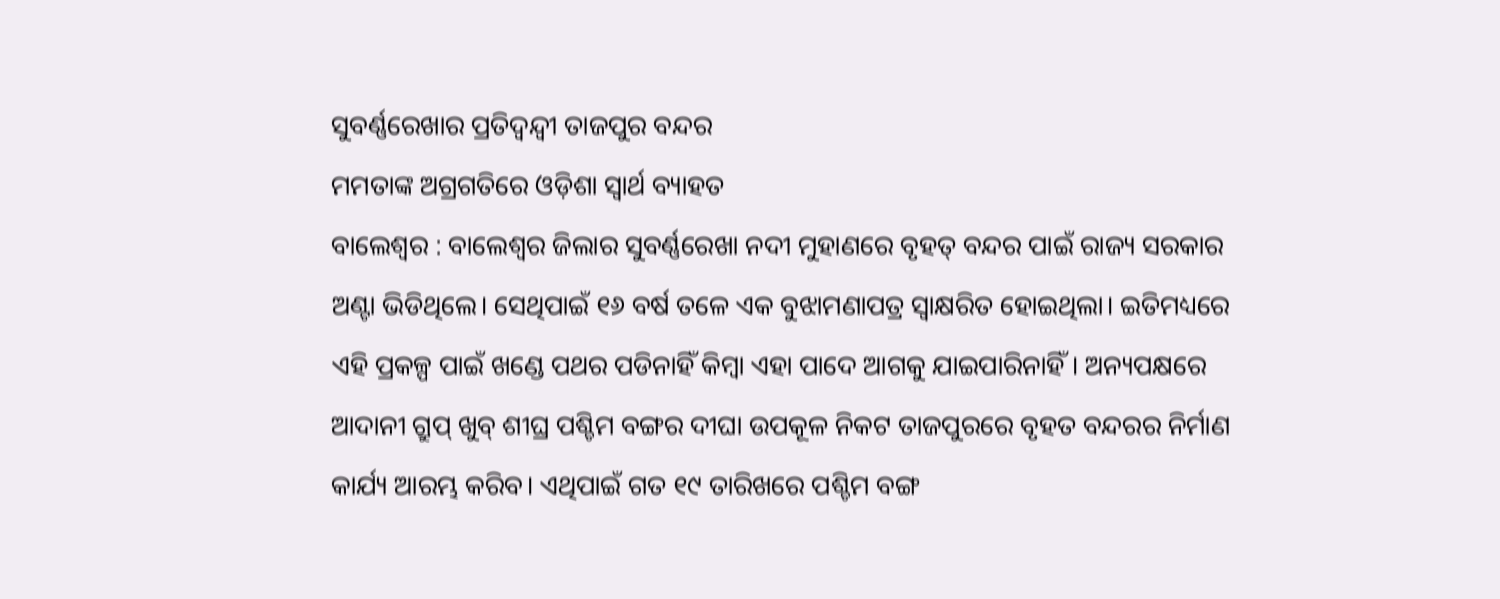ସୁବର୍ଣ୍ଣରେଖାର ପ୍ରତିଦ୍ବନ୍ଦ୍ବୀ ତାଜପୁର ବନ୍ଦର
ମମତାଙ୍କ ଅଗ୍ରଗତିରେ ଓଡ଼ିଶା ସ୍ବାର୍ଥ ବ୍ୟାହତ
ବାଲେଶ୍ୱର : ବାଲେଶ୍ୱର ଜିଲାର ସୁବର୍ଣ୍ଣରେଖା ନଦୀ ମୁହାଣରେ ବୃହତ୍ ବନ୍ଦର ପାଇଁ ରାଜ୍ୟ ସରକାର ଅଣ୍ଟା ଭିଡିଥିଲେ। ସେଥିପାଇଁ ୧୬ ବର୍ଷ ତଳେ ଏକ ବୁଝାମଣାପତ୍ର ସ୍ବାକ୍ଷରିତ ହୋଇଥିଲା। ଇତିମଧ୍ୟରେ ଏହି ପ୍ରକଳ୍ପ ପାଇଁ ଖଣ୍ଡେ ପଥର ପଡିନାହିଁ କିମ୍ବା ଏହା ପାଦେ ଆଗକୁ ଯାଇପାରିନାହିଁ। ଅନ୍ୟପକ୍ଷରେ ଆଦାନୀ ଗ୍ରୁପ୍ ଖୁବ୍ ଶୀଘ୍ର ପଶ୍ଚିମ ବଙ୍ଗର ଦୀଘା ଉପକୂଳ ନିକଟ ତାଜପୁରରେ ବୃହତ ବନ୍ଦରର ନିର୍ମାଣ କାର୍ଯ୍ୟ ଆରମ୍ଭ କରିବ। ଏଥିପାଇଁ ଗତ ୧୯ ତାରିଖରେ ପଶ୍ଚିମ ବଙ୍ଗ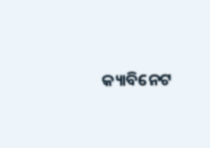କ୍ୟାବିନେଟ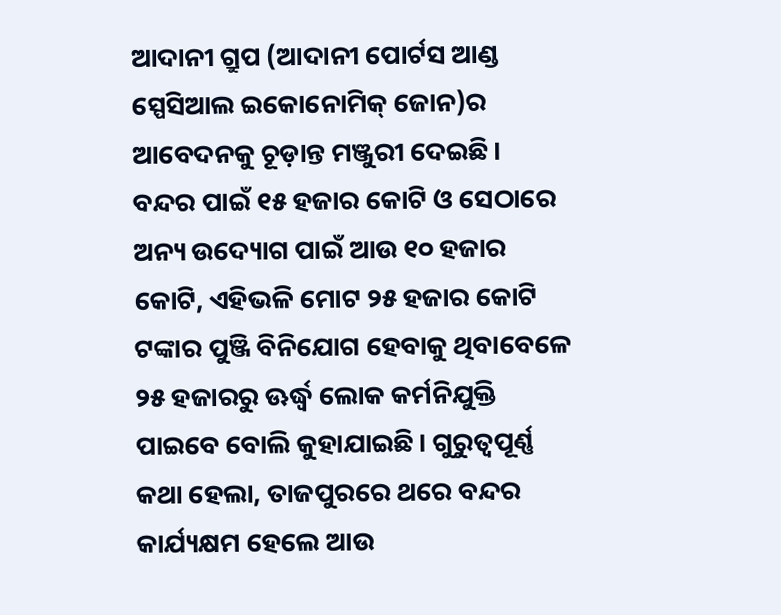ଆଦାନୀ ଗ୍ରୁପ (ଆଦାନୀ ପୋର୍ଟସ ଆଣ୍ଡ ସ୍ପେସିଆଲ ଇକୋନୋମିକ୍ ଜୋନ)ର ଆବେଦନକୁ ଚୂଡ଼ାନ୍ତ ମଞ୍ଜୁରୀ ଦେଇଛି। ବନ୍ଦର ପାଇଁ ୧୫ ହଜାର କୋଟି ଓ ସେଠାରେ ଅନ୍ୟ ଉଦ୍ୟୋଗ ପାଇଁ ଆଉ ୧୦ ହଜାର କୋଟି, ଏହିଭଳି ମୋଟ ୨୫ ହଜାର କୋଟି ଟଙ୍କାର ପୁଞ୍ଜି ବିନିଯୋଗ ହେବାକୁ ଥିବାବେଳେ ୨୫ ହଜାରରୁ ଊର୍ଦ୍ଧ୍ବ ଲୋକ କର୍ମନିଯୁକ୍ତି ପାଇବେ ବୋଲି କୁହାଯାଇଛି। ଗୁରୁତ୍ୱପୂର୍ଣ୍ଣ କଥା ହେଲା, ତାଜପୁରରେ ଥରେ ବନ୍ଦର କାର୍ଯ୍ୟକ୍ଷମ ହେଲେ ଆଉ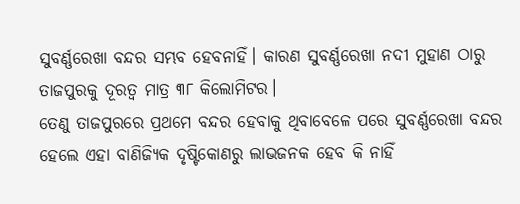ସୁବର୍ଣ୍ଣରେଖା ବନ୍ଦର ସମ୍ଭବ ହେବନାହିଁ। କାରଣ ସୁବର୍ଣ୍ଣରେଖା ନଦୀ ମୁହାଣ ଠାରୁ ତାଜପୁରକୁ ଦୂରତ୍ୱ ମାତ୍ର ୩୮ କିଲୋମିଟର।
ତେଣୁ ତାଜପୁରରେ ପ୍ରଥମେ ବନ୍ଦର ହେବାକୁ ଥିବାବେଳେ ପରେ ସୁବର୍ଣ୍ଣରେଖା ବନ୍ଦର ହେଲେ ଏହା ବାଣିଜ୍ୟିକ ଦୃଷ୍ଟିକୋଣରୁ ଲାଭଜନକ ହେବ କି ନାହିଁ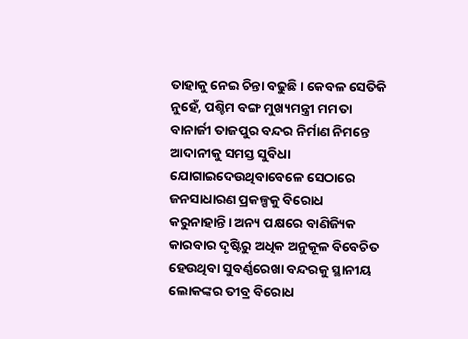ତାହାକୁ ନେଇ ଚିନ୍ତା ବଢୁଛି। କେବଳ ସେତିକି ନୁହେଁ, ପଶ୍ଚିମ ବଙ୍ଗ ମୁଖ୍ୟମନ୍ତ୍ରୀ ମମତା ବାନାର୍ଜୀ ତାଜପୁର ବନ୍ଦର ନିର୍ମାଣ ନିମନ୍ତେ ଆଦାନୀକୁ ସମସ୍ତ ସୁବିଧା ଯୋଗାଇଦେଉଥିବାବେଳେ ସେଠାରେ ଜନସାଧାରଣ ପ୍ରକଳ୍ପକୁ ବିରୋଧ କରୁନାହାନ୍ତି। ଅନ୍ୟ ପକ୍ଷରେ ବାଣିଜ୍ୟିକ କାରବାର ଦୃଷ୍ଟିରୁ ଅଧିକ ଅନୁକୂଳ ବିବେଚିତ ହେଉଥିବା ସୁବର୍ଣ୍ଣରେଖା ବନ୍ଦରକୁ ସ୍ଥାନୀୟ ଲୋକଙ୍କର ତୀବ୍ର ବିରୋଧ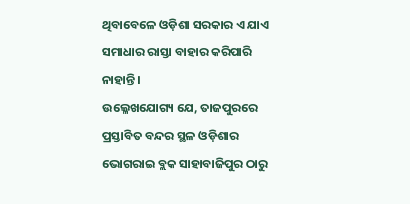ଥିବାବେଳେ ଓଡ଼ିଶା ସରକାର ଏ ଯାଏ ସମାଧାର ରାସ୍ତା ବାହାର କରିପାରି ନାହାନ୍ତି।
ଉଲ୍ଳେଖଯୋଗ୍ୟ ଯେ, ତାଜପୁରରେ ପ୍ରସ୍ତାବିତ ବନ୍ଦର ସ୍ଥଳ ଓଡ଼ିଶାର ଭୋଗରାଇ ବ୍ଲକ ସାହାବାଜିପୁର ଠାରୁ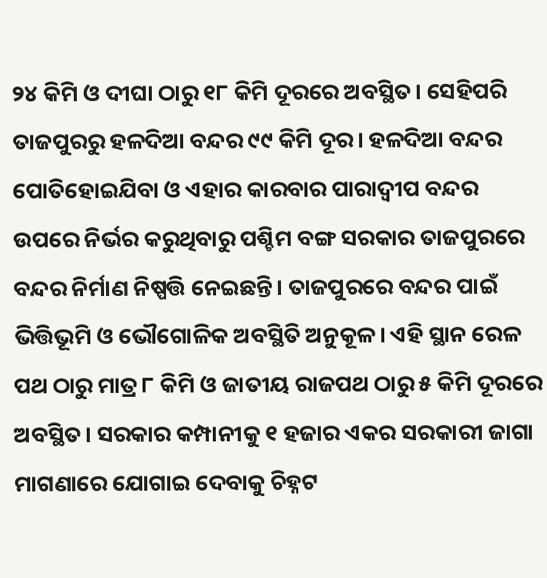୨୪ କିମି ଓ ଦୀଘା ଠାରୁ ୧୮ କିମି ଦୂରରେ ଅବସ୍ଥିତ। ସେହିପରି ତାଜପୁରରୁ ହଳଦିଆ ବନ୍ଦର ୯୯ କିମି ଦୂର। ହଳଦିଆ ବନ୍ଦର ପୋତିହୋଇଯିବା ଓ ଏହାର କାରବାର ପାରାଦ୍ୱୀପ ବନ୍ଦର ଉପରେ ନିର୍ଭର କରୁଥିବାରୁ ପଶ୍ଚିମ ବଙ୍ଗ ସରକାର ତାଜପୁରରେ ବନ୍ଦର ନିର୍ମାଣ ନିଷ୍ପତ୍ତି ନେଇଛନ୍ତି। ତାଜପୁରରେ ବନ୍ଦର ପାଇଁ ଭିତ୍ତିଭୂମି ଓ ଭୌଗୋଳିକ ଅବସ୍ଥିତି ଅନୁକୂଳ। ଏହି ସ୍ଥାନ ରେଳ ପଥ ଠାରୁ ମାତ୍ର ୮ କିମି ଓ ଜାତୀୟ ରାଜପଥ ଠାରୁ ୫ କିମି ଦୂରରେ ଅବସ୍ଥିତ। ସରକାର କମ୍ପାନୀକୁ ୧ ହଜାର ଏକର ସରକାରୀ ଜାଗା ମାଗଣାରେ ଯୋଗାଇ ଦେବାକୁ ଚିହ୍ନଟ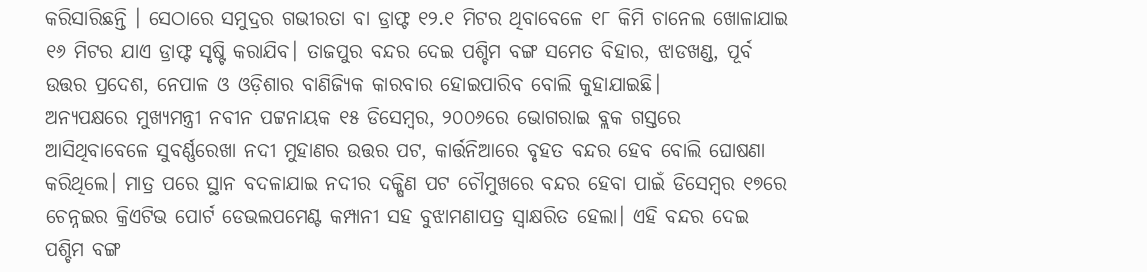କରିସାରିଛନ୍ତି । ସେଠାରେ ସମୁଦ୍ରର ଗଭୀରତା ବା ଡ୍ରାଫ୍ଟ ୧୨.୧ ମିଟର ଥିବାବେଳେ ୧୮ କିମି ଚାନେଲ ଖୋଳାଯାଇ ୧୬ ମିଟର ଯାଏ ଡ୍ରାଫ୍ଟ ସୃଷ୍ଟି କରାଯିବ। ତାଜପୁର ବନ୍ଦର ଦେଇ ପଶ୍ଚିମ ବଙ୍ଗ ସମେତ ବିହାର, ଝାଡଖଣ୍ଡ, ପୂର୍ବ ଉତ୍ତର ପ୍ରଦେଶ, ନେପାଳ ଓ ଓଡ଼ିଶାର ବାଣିଜ୍ୟିକ କାରବାର ହୋଇପାରିବ ବୋଲି କୁହାଯାଇଛି।
ଅନ୍ୟପକ୍ଷରେ ମୁଖ୍ୟମନ୍ତ୍ରୀ ନବୀନ ପଟ୍ଟନାୟକ ୧୫ ଡିସେମ୍ବର, ୨୦୦୬ରେ ଭୋଗରାଇ ବ୍ଲକ ଗସ୍ତରେ ଆସିଥିବାବେଳେ ସୁବର୍ଣ୍ଣରେଖା ନଦୀ ମୁହାଣର ଉତ୍ତର ପଟ, କାର୍ତ୍ତନିଆରେ ବୃହତ ବନ୍ଦର ହେବ ବୋଲି ଘୋଷଣା କରିଥିଲେ। ମାତ୍ର ପରେ ସ୍ଥାନ ବଦଳାଯାଇ ନଦୀର ଦକ୍ଷିଣ ପଟ ଚୌମୁଖରେ ବନ୍ଦର ହେବା ପାଇଁ ଡିସେମ୍ବର ୧୭ରେ ଚେନ୍ନଇର କ୍ରିଏଟିଭ ପୋର୍ଟ ଡେଭଲପମେଣ୍ଟ କମ୍ପାନୀ ସହ ବୁଝାମଣାପତ୍ର ସ୍ୱାକ୍ଷରିତ ହେଲା। ଏହି ବନ୍ଦର ଦେଇ ପଶ୍ଚିମ ବଙ୍ଗ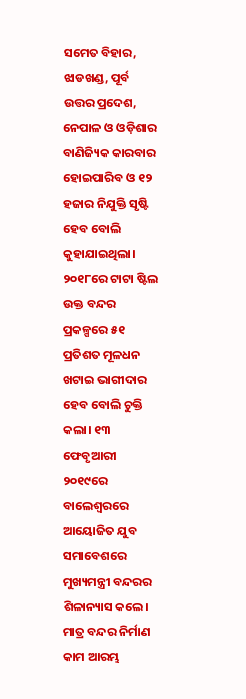ସମେତ ବିହାର, ଝାଡଖଣ୍ଡ, ପୂର୍ବ ଉତ୍ତର ପ୍ରଦେଶ, ନେପାଳ ଓ ଓଡ଼ିଶାର ବାଣିଜ୍ୟିକ କାରବାର ହୋଇପାରିବ ଓ ୧୨ ହଜାର ନିଯୁକ୍ତି ସୃଷ୍ଟି ହେବ ବୋଲି କୁହାଯାଇଥିଲା। ୨୦୧୮ରେ ଟାଟା ଷ୍ଟିଲ ଉକ୍ତ ବନ୍ଦର ପ୍ରକଳ୍ପରେ ୫୧ ପ୍ରତିଶତ ମୂଳଧନ ଖଟାଇ ଭାଗୀଦାର ହେବ ବୋଲି ଚୁକ୍ତି କଲା। ୧୩ ଫେବୃଆରୀ ୨୦୧୯ରେ ବାଲେଶ୍ୱରରେ ଆୟୋଜିତ ଯୁବ ସମାବେଶରେ ମୁଖ୍ୟମନ୍ତ୍ରୀ ବନ୍ଦରର ଶିଳାନ୍ୟାସ କଲେ। ମାତ୍ର ବନ୍ଦର ନିର୍ମାଣ କାମ ଆରମ୍ଭ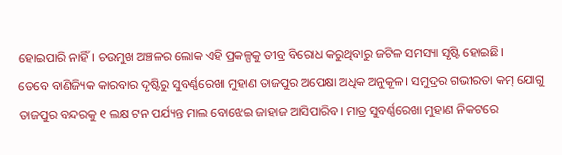ହୋଇପାରି ନାହିଁ। ଚଉମୁଖ ଅଞ୍ଚଳର ଲୋକ ଏହି ପ୍ରକଳ୍ପକୁ ତୀବ୍ର ବିରୋଧ କରୁଥିବାରୁ ଜଟିଳ ସମସ୍ୟା ସୃଷ୍ଟି ହୋଇଛି।
ତେବେ ବାଣିଜ୍ୟିକ କାରବାର ଦୃଷ୍ଟିରୁ ସୁବର୍ଣ୍ଣରେଖା ମୁହାଣ ତାଜପୁର ଅପେକ୍ଷା ଅଧିକ ଅନୁକୂଳ। ସମୁଦ୍ରର ଗଭୀରତା କମ୍ ଯୋଗୁ ତାଜପୁର ବନ୍ଦରକୁ ୧ ଲକ୍ଷ ଟନ ପର୍ଯ୍ୟନ୍ତ ମାଲ ବୋଝେଇ ଜାହାଜ ଆସିପାରିବ। ମାତ୍ର ସୁବର୍ଣ୍ଣରେଖା ମୁହାଣ ନିକଟରେ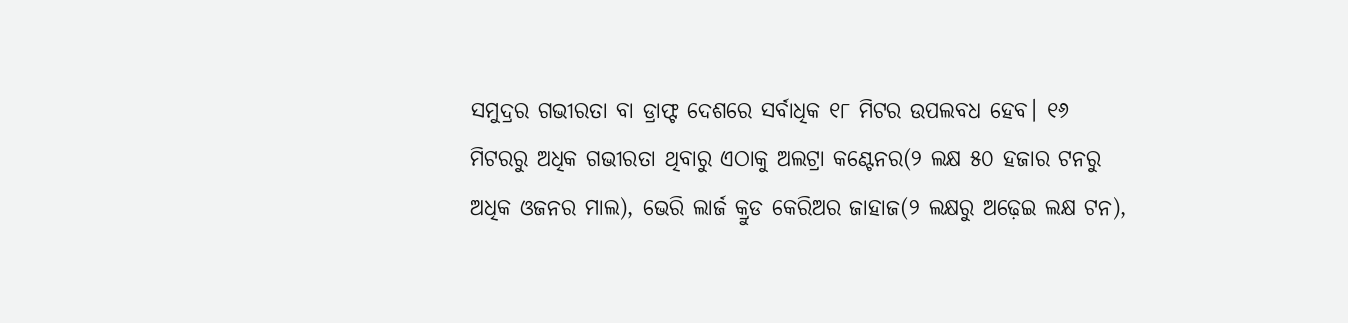ସମୁଦ୍ରର ଗଭୀରତା ବା ଡ୍ରାଫ୍ଟ ଦେଶରେ ସର୍ବାଧିକ ୧୮ ମିଟର ଉପଲବଧ ହେବ। ୧୬ ମିଟରରୁ ଅଧିକ ଗଭୀରତା ଥିବାରୁ ଏଠାକୁ ଅଲଟ୍ରା କଣ୍ଟେନର(୨ ଲକ୍ଷ ୫୦ ହଜାର ଟନରୁ ଅଧିକ ଓଜନର ମାଲ), ଭେରି ଲାର୍ଜ କ୍ରୁଡ କେରିଅର ଜାହାଜ(୨ ଲକ୍ଷରୁ ଅଢ଼େଇ ଲକ୍ଷ ଟନ),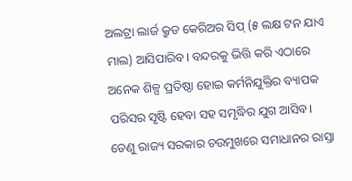ଅଲଟ୍ରା ଲାର୍ଜ କ୍ରୁଡ କେରିଅର ସିପ୍ (୫ ଲକ୍ଷ ଟନ ଯାଏ ମାଲ) ଆସିପାରିବ। ବନ୍ଦରକୁ ଭିତ୍ତି କରି ଏଠାରେ ଅନେକ ଶିଳ୍ପ ପ୍ରତିଷ୍ଠା ହୋଇ କର୍ମନିଯୁକ୍ତିର ବ୍ୟାପକ ପରିସର ସୃଷ୍ଟି ହେବା ସହ ସମୃଦ୍ଧିର ଯୁଗ ଆସିବ। ତେଣୁ ରାଜ୍ୟ ସରକାର ଚଉମୁଖରେ ସମାଧାନର ରାସ୍ତା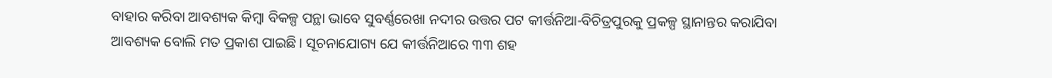ବାହାର କରିବା ଆବଶ୍ୟକ କିମ୍ବା ବିକଳ୍ପ ପନ୍ଥା ଭାବେ ସୁବର୍ଣ୍ଣରେଖା ନଦୀର ଉତ୍ତର ପଟ କୀର୍ତ୍ତନିଆ-ବିଚିତ୍ରପୁରକୁ ପ୍ରକଳ୍ପ ସ୍ଥାନାନ୍ତର କରାଯିବା ଆବଶ୍ୟକ ବୋଲି ମତ ପ୍ରକାଶ ପାଇଛି। ସୂଚନାଯୋଗ୍ୟ ଯେ କୀର୍ତ୍ତନିଆରେ ୩୩ ଶହ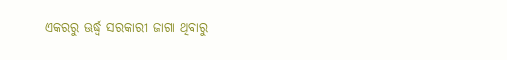ଏକରରୁ ଊର୍ଦ୍ଧ୍ବ ସରକାରୀ ଜାଗା ଥିବାରୁ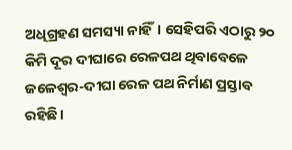ଅଧିଗ୍ରହଣ ସମସ୍ୟା ନାହିଁ। ସେହିପରି ଏଠାରୁ ୨୦ କିମି ଦୂର ଦୀଘାରେ ରେଳପଥ ଥିବାବେଳେ ଜଳେଶ୍ୱର-ଦୀଘା ରେଳ ପଥ ନିର୍ମାଣ ପ୍ରସ୍ତାବ ରହିଛି।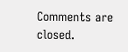Comments are closed.